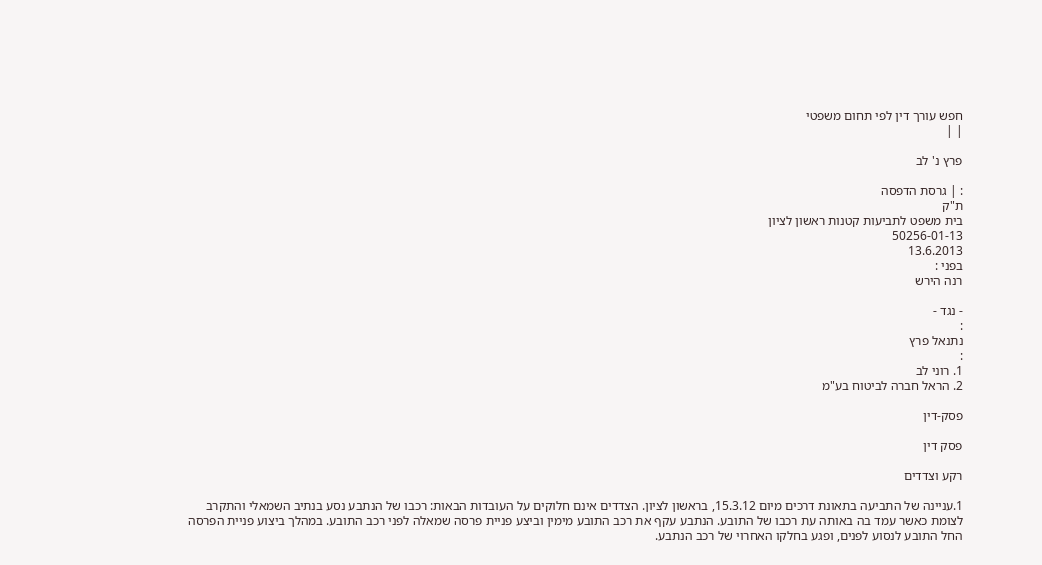חפש עורך דין לפי תחום משפטי
| |

פרץ נ' לב

: | גרסת הדפסה
ת"ק
בית משפט לתביעות קטנות ראשון לציון
50256-01-13
13.6.2013
בפני :
רנה הירש

- נגד -
:
נתנאל פרץ
:
1. רוני לב
2. הראל חברה לביטוח בע"מ

פסק-דין

פסק דין

רקע וצדדים

1.עניינה של התביעה בתאונת דרכים מיום 15.3.12, בראשון לציון. הצדדים אינם חלוקים על העובדות הבאות: רכבו של הנתבע נסע בנתיב השמאלי והתקרב לצומת כאשר עמד בה באותה עת רכבו של התובע. הנתבע עקף את רכב התובע מימין וביצע פניית פרסה שמאלה לפני רכב התובע. במהלך ביצוע פניית הפרסה החל התובע לנסוע לפנים, ופגע בחלקו האחרוי של רכב הנתבע.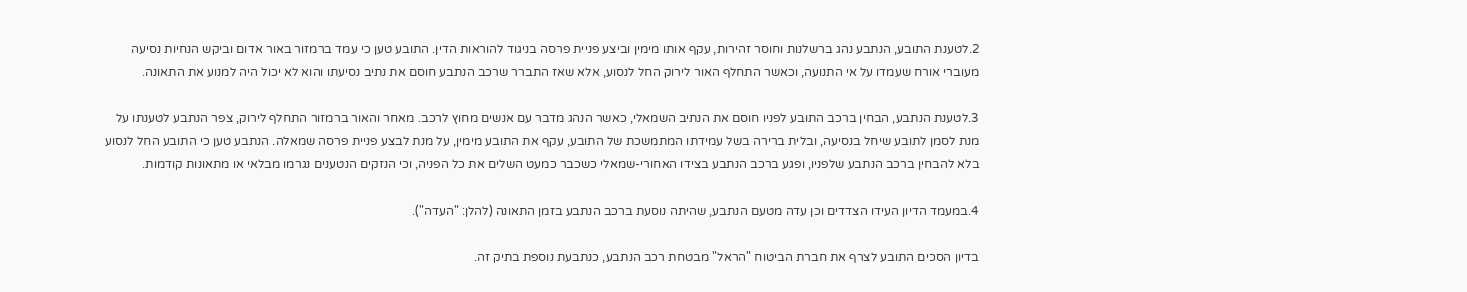2.לטענת התובע, הנתבע נהג ברשלנות וחוסר זהירות, עקף אותו מימין וביצע פניית פרסה בניגוד להוראות הדין. התובע טען כי עמד ברמזור באור אדום וביקש הנחיות נסיעה מעוברי אורח שעמדו על אי התנועה, וכאשר התחלף האור לירוק החל לנסוע, אלא שאז התברר שרכב הנתבע חוסם את נתיב נסיעתו והוא לא יכול היה למנוע את התאונה.

3.לטענת הנתבע, הבחין ברכב התובע לפניו חוסם את הנתיב השמאלי, כאשר הנהג מדבר עם אנשים מחוץ לרכב. מאחר והאור ברמזור התחלף לירוק, צפר הנתבע לטענתו על מנת לסמן לתובע שיחל בנסיעה, ובלית ברירה בשל עמידתו המתמשכת של התובע, עקף את התובע מימין, על מנת לבצע פניית פרסה שמאלה. הנתבע טען כי התובע החל לנסוע בלא להבחין ברכב הנתבע שלפניו, ופגע ברכב הנתבע בצידו האחורי-שמאלי כשכבר כמעט השלים את כל הפניה, וכי הנזקים הנטענים נגרמו מבלאי או מתאונות קודמות.

4.במעמד הדיון העידו הצדדים וכן עדה מטעם הנתבע, שהיתה נוסעת ברכב הנתבע בזמן התאונה (להלן: "העדה").

בדיון הסכים התובע לצרף את חברת הביטוח "הראל" מבטחת רכב הנתבע, כנתבעת נוספת בתיק זה.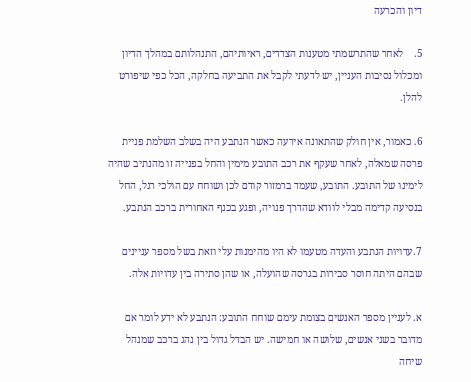דיון והכרעה

5.    לאחר שהתרשמתי מטענות הצדדים, ראיותיהם, התנהלותם במהלך הדיון ומכלול נסיבות העניין, יש לדעתי לקבל את התביעה בחלקה, הכל כפי שיפורט להלן.

6. כאמור, אין חולק שהתאונה אירעה כאשר הנתבע היה בשלב השלמת פניית פרסה שמאלה, לאחר שעקף את רכב התובע מימין והחל בפנייה זו מהנתיב שהיה לימינו של התובע. התובע, שעמד ברמזור קודם לכן ושוחח עם הולכי רגל, החל בנסיעה קדימה מבלי לוודא שהדרך פנויה, ופגע בכנף האחורית ברכב הנתבע.

7.עדויות הנתבע והעדה מטעמו לא היו מהימנות עלי וזאת בשל מספר עניינים שבהם היתה חוסר סבירות בגרסה שהועלה, או שהן סתירה בין עדויות אלה.

א. לעניין מספר האנשים בצומת עימם שוחח התובע: הנתבע לא ידע לומר אם מדובר בשני אנשים, שלושה או חמישה. יש הבדל גדול בין נהג ברכב שמנהל שיחה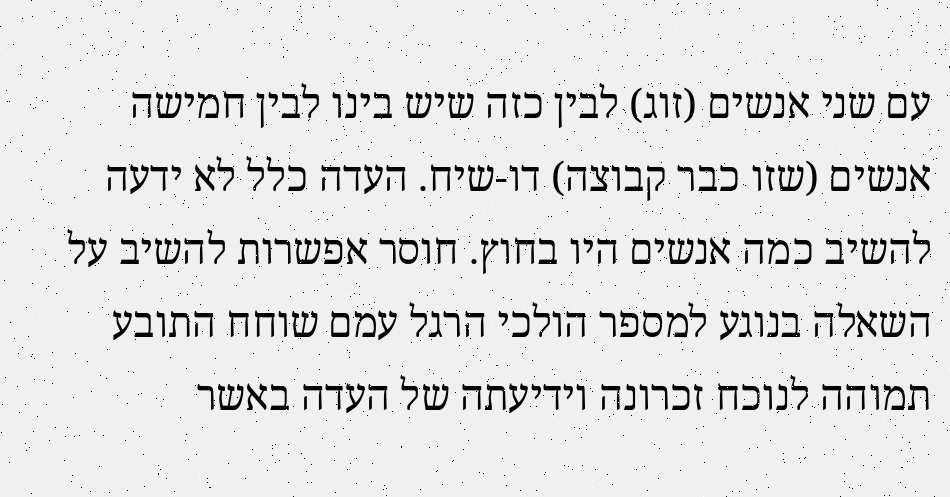עם שני אנשים (זוג) לבין כזה שיש בינו לבין חמישה אנשים (שזו כבר קבוצה) דו-שיח. העדה כלל לא ידעה להשיב כמה אנשים היו בחוץ. חוסר אפשרות להשיב על השאלה בנוגע למספר הולכי הרגל עמם שוחח התובע תמוהה לנוכח זכרונה וידיעתה של העדה באשר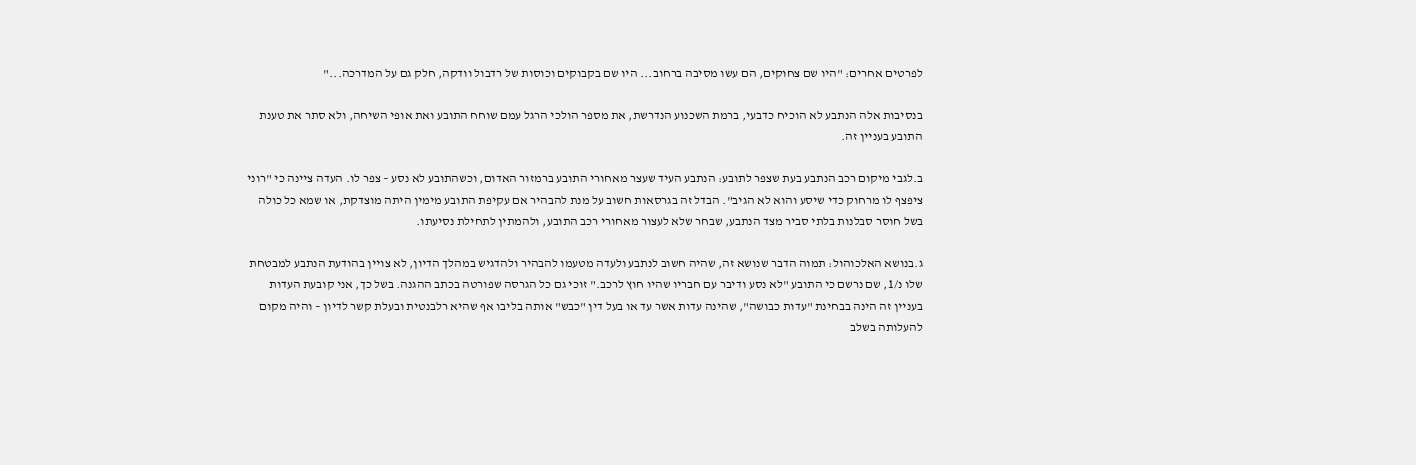לפרטים אחרים: "היו שם צחוקים, הם עשו מסיבה ברחוב... היו שם בקבוקים וכוסות של רדבול וודקה, חלק גם על המדרכה..."

בנסיבות אלה הנתבע לא הוכיח כדבעי, ברמת השכנוע הנדרשת, את מספר הולכי הרגל עמם שוחח התובע ואת אופי השיחה, ולא סתר את טענת התובע בעניין זה.

ב.לגבי מיקום רכב הנתבע בעת שצפר לתובע: הנתבע העיד שעצר מאחורי התובע ברמזור האדום, וכשהתובע לא נסע – צפר לו. העדה ציינה כי "רוני ציפצף לו מרחוק כדי שיסע והוא לא הגיב". הבדל זה בגרסאות חשוב על מנת להבהיר אם עקיפת התובע מימין היתה מוצדקת, או שמא כל כולה בשל חוסר סבלנות בלתי סביר מצד הנתבע, שבחר שלא לעצור מאחורי רכב התובע, ולהמתין לתחילת נסיעתו.

ג.בנושא האלכוהול: תמוה הדבר שנושא זה, שהיה חשוב לנתבע ולעדה מטעמו להבהיר ולהדגיש במהלך הדיון, לא צויין בהודעת הנתבע למבטחת שלו נ/1, שם נרשם כי התובע "לא נסע ודיבר עם חבריו שהיו חוץ לרכב." זוכי גם כל הגרסה שפורטה בכתב ההגנה. בשל כך, אני קובעת העדות בעניין זה הינה בבחינת "עדות כבושה", שהינה עדות אשר עד או בעל דין "כבש" אותה בליבו אף שהיא רלבנטית ובעלת קשר לדיון – והיה מקום להעלותה בשלב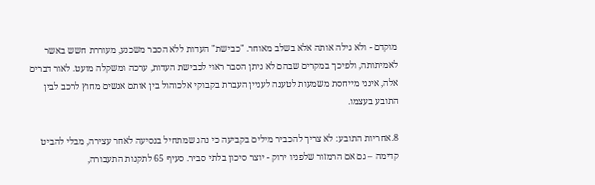מוקדם - ולא גילה אותה אלא בשלב מאוחר. "כבישת" העדות ללא הסבר משכנע, מעוררת חשש באשר לאמיתותה, ולפיכך במקרים שבהם לא ניתן הסבר ראוי לכבישת העדות, ערכה ומשקלה מועט. לאור דברים אלה, אינני מייחסת משמעות לטענה לעניין העברת בקבוקי אלכוהול בין אותם אנשים מחוץ לרכב לבין התובע בעצמו.

8.אחריות התובע: לא צריך להכביר מילים בקביעה כי נהג שמתחיל בנסיעה לאחר עצירה, מבלי להביט קדימה – גם אם הרמזור שלפניו ירוק - יוצר סיכון בלתי סביר. סעיף 65 לתקנות התעבורה,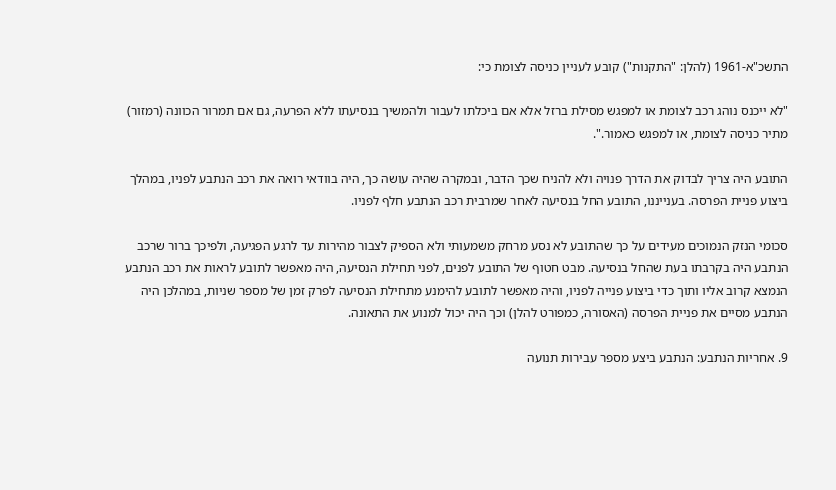התשכ"א-1961 (להלן: "התקנות") קובע לעניין כניסה לצומת כי:

"לא ייכנס נוהג רכב לצומת או למפגש מסילת ברזל אלא אם ביכלתו לעבור ולהמשיך בנסיעתו ללא הפרעה, גם אם תמרור הכוונה (רמזור) מתיר כניסה לצומת, או למפגש כאמור.".

התובע היה צריך לבדוק את הדרך פנויה ולא להניח שכך הדבר, ובמקרה שהיה עושה כך, היה בוודאי רואה את רכב הנתבע לפניו, במהלך ביצוע פניית הפרסה. בענייננו, התובע החל בנסיעה לאחר שמרבית רכב הנתבע חלף לפניו.

סכומי הנזק הנמוכים מעידים על כך שהתובע לא נסע מרחק משמעותי ולא הספיק לצבור מהירות עד לרגע הפגיעה, ולפיכך ברור שרכב הנתבע היה בקרבתו בעת שהחל בנסיעה. מבט חטוף של התובע לפנים, לפני תחילת הנסיעה, היה מאפשר לתובע לראות את רכב הנתבע הנמצא קרוב אליו ותוך כדי ביצוע פנייה לפניו, והיה מאפשר לתובע להימנע מתחילת הנסיעה לפרק זמן של מספר שניות, במהלכן היה הנתבע מסיים את פניית הפרסה (האסורה, כמפורט להלן) וכך היה יכול למנוע את התאונה.

9. אחריות הנתבע: הנתבע ביצע מספר עבירות תנועה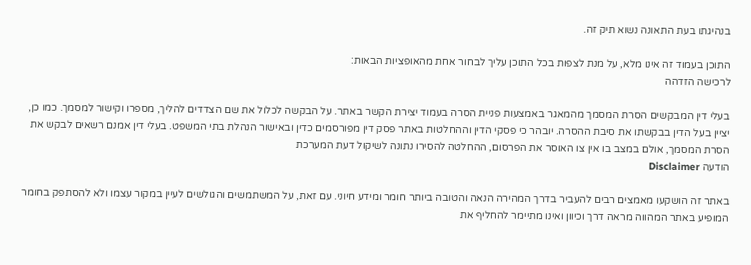בנהיגתו בעת התאונה נשוא תיק זה.

התוכן בעמוד זה אינו מלא, על מנת לצפות בכל התוכן עליך לבחור אחת מהאופציות הבאות:
לרכישה הזדהה

בעלי דין המבקשים הסרת המסמך מהמאגר באמצעות פניית הסרה בעמוד יצירת הקשר באתר. על הבקשה לכלול את שם הצדדים להליך, מספרו וקישור למסמך. כמו כן, יציין בעל הדין בבקשתו את סיבת ההסרה. יובהר כי פסקי הדין וההחלטות באתר פסק דין מפורסמים כדין ובאישור הנהלת בתי המשפט. בעלי דין אמנם רשאים לבקש את הסרת המסמך, אולם במצב בו אין צו האוסר את הפרסום, ההחלטה להסירו נתונה לשיקול דעת המערכת
הודעה Disclaimer

באתר זה הושקעו מאמצים רבים להעביר בדרך המהירה הנאה והטובה ביותר חומר ומידע חיוני. עם זאת, על המשתמשים והגולשים לעיין במקור עצמו ולא להסתפק בחומר המופיע באתר המהווה מראה דרך וכיוון ואינו מתיימר להחליף את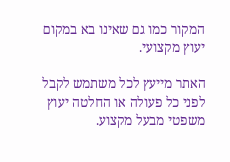המקור כמו גם שאינו בא במקום יעוץ מקצועי.

האתר מייעץ לכל משתמש לקבל לפני כל פעולה או החלטה יעוץ משפטי מבעל מקצוע.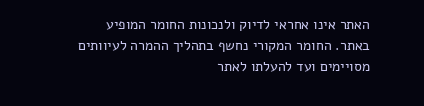האתר אינו אחראי לדיוק ולנכונות החומר המופיע באתר. החומר המקורי נחשף בתהליך ההמרה לעיוותים מסויימים ועד להעלתו לאתר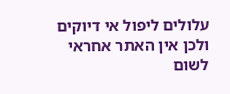עלולים ליפול אי דיוקים ולכן אין האתר אחראי לשום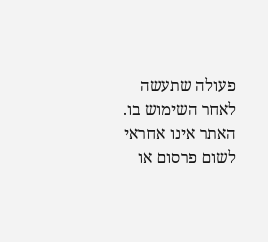פעולה שתעשה לאחר השימוש בו. האתר אינו אחראי לשום פרסום או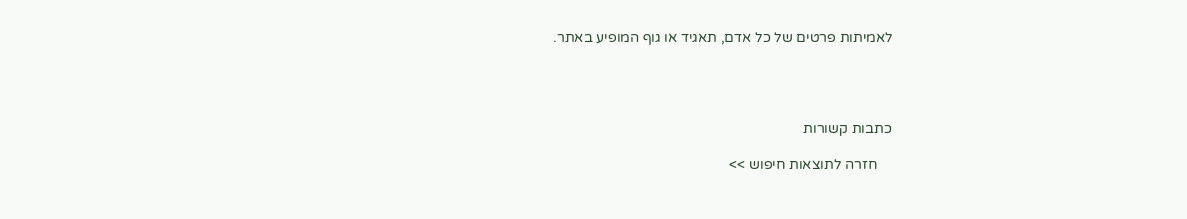לאמיתות פרטים של כל אדם, תאגיד או גוף המופיע באתר.




כתבות קשורות

    חזרה לתוצאות חיפוש >>